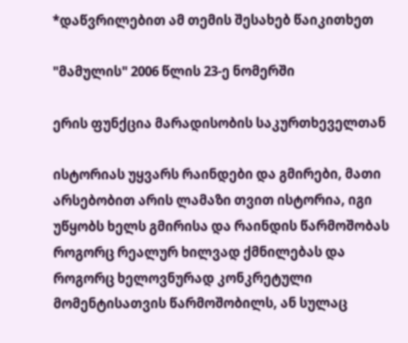*დაწვრილებით ამ თემის შესახებ წაიკითხეთ

"მამულის" 2006 წლის 23-ე ნომერში

ერის ფუნქცია მარადისობის საკურთხეველთან

ისტორიას უყვარს რაინდები და გმირები, მათი არსებობით არის ლამაზი თვით ისტორია, იგი უწყობს ხელს გმირისა და რაინდის წარმოშობას როგორც რეალურ ხილვად ქმნილებას და როგორც ხელოვნურად კონკრეტული მომენტისათვის წარმოშობილს, ან სულაც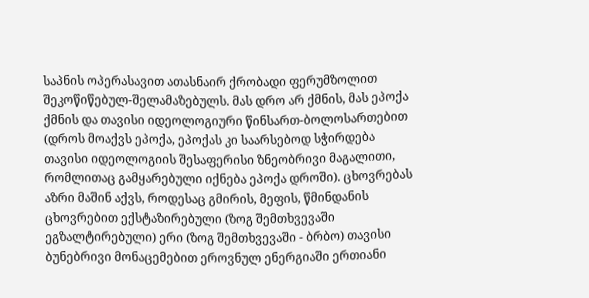საპნის ოპერასავით ათასნაირ ქრობადი ფერუმზოლით შეკოწიწებულ-შელამაზებულს. მას დრო არ ქმნის, მას ეპოქა ქმნის და თავისი იდეოლოგიური წინსართ-ბოლოსართებით (დროს მოაქვს ეპოქა, ეპოქას კი საარსებოდ სჭირდება თავისი იდეოლოგიის შესაფერისი ზნეობრივი მაგალითი, რომლითაც გამყარებული იქნება ეპოქა დროში). ცხოვრებას აზრი მაშინ აქვს, როდესაც გმირის, მეფის, წმინდანის ცხოვრებით ექსტაზირებული (ზოგ შემთხვევაში ეგზალტირებული) ერი (ზოგ შემთხვევაში - ბრბო) თავისი ბუნებრივი მონაცემებით ეროვნულ ენერგიაში ერთიანი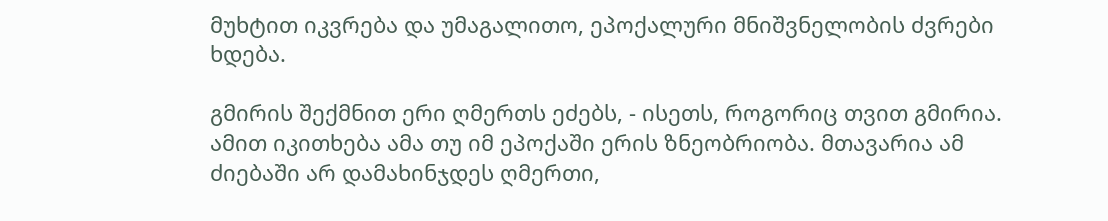მუხტით იკვრება და უმაგალითო, ეპოქალური მნიშვნელობის ძვრები ხდება.

გმირის შექმნით ერი ღმერთს ეძებს, - ისეთს, როგორიც თვით გმირია. ამით იკითხება ამა თუ იმ ეპოქაში ერის ზნეობრიობა. მთავარია ამ ძიებაში არ დამახინჯდეს ღმერთი,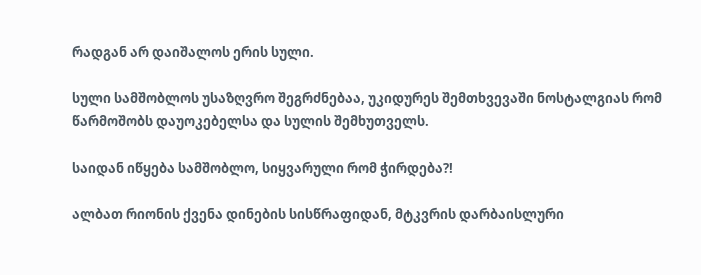რადგან არ დაიშალოს ერის სული.

სული სამშობლოს უსაზღვრო შეგრძნებაა, უკიდურეს შემთხვევაში ნოსტალგიას რომ წარმოშობს დაუოკებელსა და სულის შემხუთველს.

საიდან იწყება სამშობლო, სიყვარული რომ ჭირდება?!

ალბათ რიონის ქვენა დინების სისწრაფიდან, მტკვრის დარბაისლური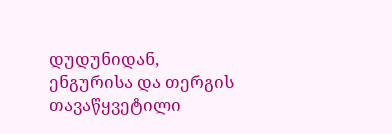დუდუნიდან, ენგურისა და თერგის თავაწყვეტილი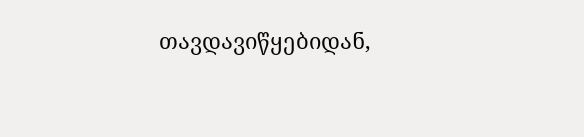თავდავიწყებიდან,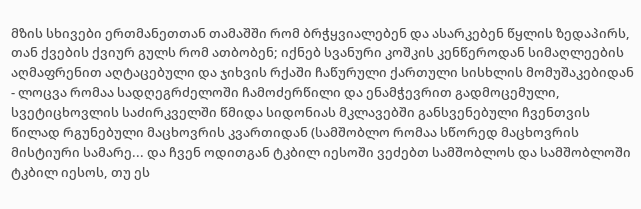მზის სხივები ერთმანეთთან თამაშში რომ ბრჭყვიალებენ და ასარკებენ წყლის ზედაპირს, თან ქვების ქვიურ გულს რომ ათბობენ; იქნებ სვანური კოშკის კენწეროდან სიმაღლეების აღმაფრენით აღტაცებული და ჯიხვის რქაში ჩაწურული ქართული სისხლის მომუშაკებიდან - ლოცვა რომაა სადღეგრძელოში ჩამოძერწილი და ენამჭევრით გადმოცემული, სვეტიცხოვლის საძირკველში წმიდა სიდონიას მკლავებში განსვენებული ჩვენთვის წილად რგუნებული მაცხოვრის კვართიდან (სამშობლო რომაა სწორედ მაცხოვრის მისტიური სამარე... და ჩვენ ოდითგან ტკბილ იესოში ვეძებთ სამშობლოს და სამშობლოში ტკბილ იესოს, თუ ეს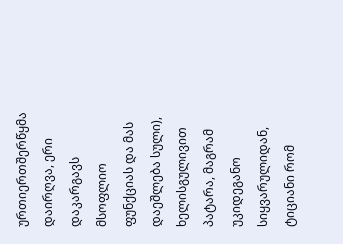ურთიერთშერწყმა დაირღვა, ერი დაკარგავს მსოფლიო ფუნქციას და მას დაეშლება სული), ხელისგულივით პატარა, მაგრამ უკიდეგანო სიყვარულიდან,  ტიციანი რომ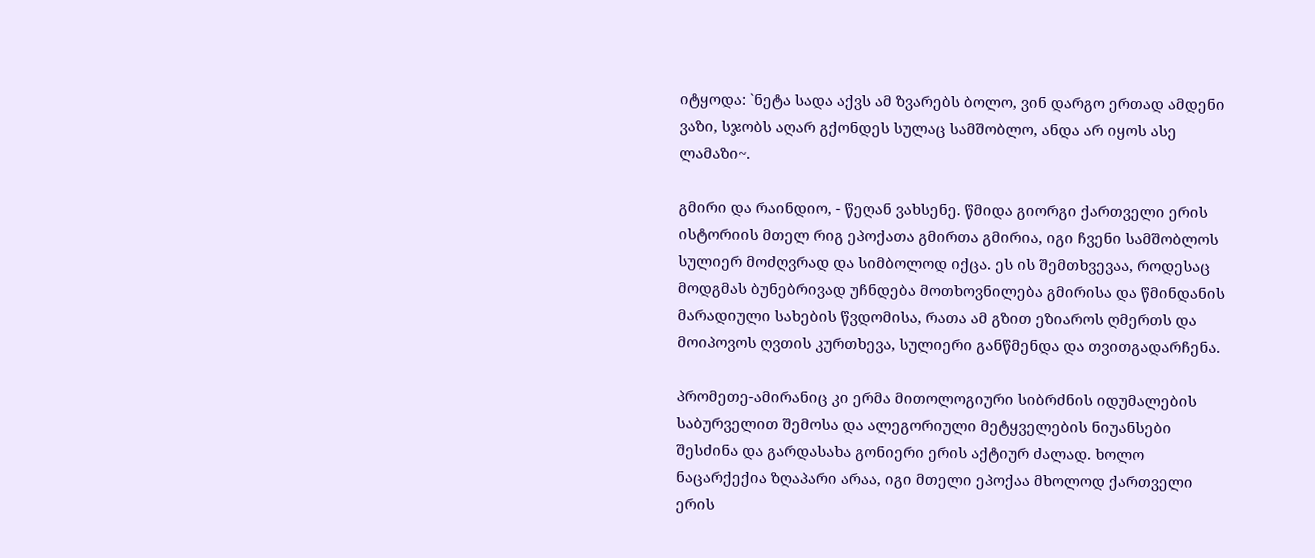იტყოდა: `ნეტა სადა აქვს ამ ზვარებს ბოლო, ვინ დარგო ერთად ამდენი ვაზი, სჯობს აღარ გქონდეს სულაც სამშობლო, ანდა არ იყოს ასე ლამაზი~.

გმირი და რაინდიო, - წეღან ვახსენე. წმიდა გიორგი ქართველი ერის ისტორიის მთელ რიგ ეპოქათა გმირთა გმირია, იგი ჩვენი სამშობლოს სულიერ მოძღვრად და სიმბოლოდ იქცა. ეს ის შემთხვევაა, როდესაც მოდგმას ბუნებრივად უჩნდება მოთხოვნილება გმირისა და წმინდანის მარადიული სახების წვდომისა, რათა ამ გზით ეზიაროს ღმერთს და მოიპოვოს ღვთის კურთხევა, სულიერი განწმენდა და თვითგადარჩენა.

პრომეთე-ამირანიც კი ერმა მითოლოგიური სიბრძნის იდუმალების საბურველით შემოსა და ალეგორიული მეტყველების ნიუანსები შესძინა და გარდასახა გონიერი ერის აქტიურ ძალად. ხოლო ნაცარქექია ზღაპარი არაა, იგი მთელი ეპოქაა მხოლოდ ქართველი ერის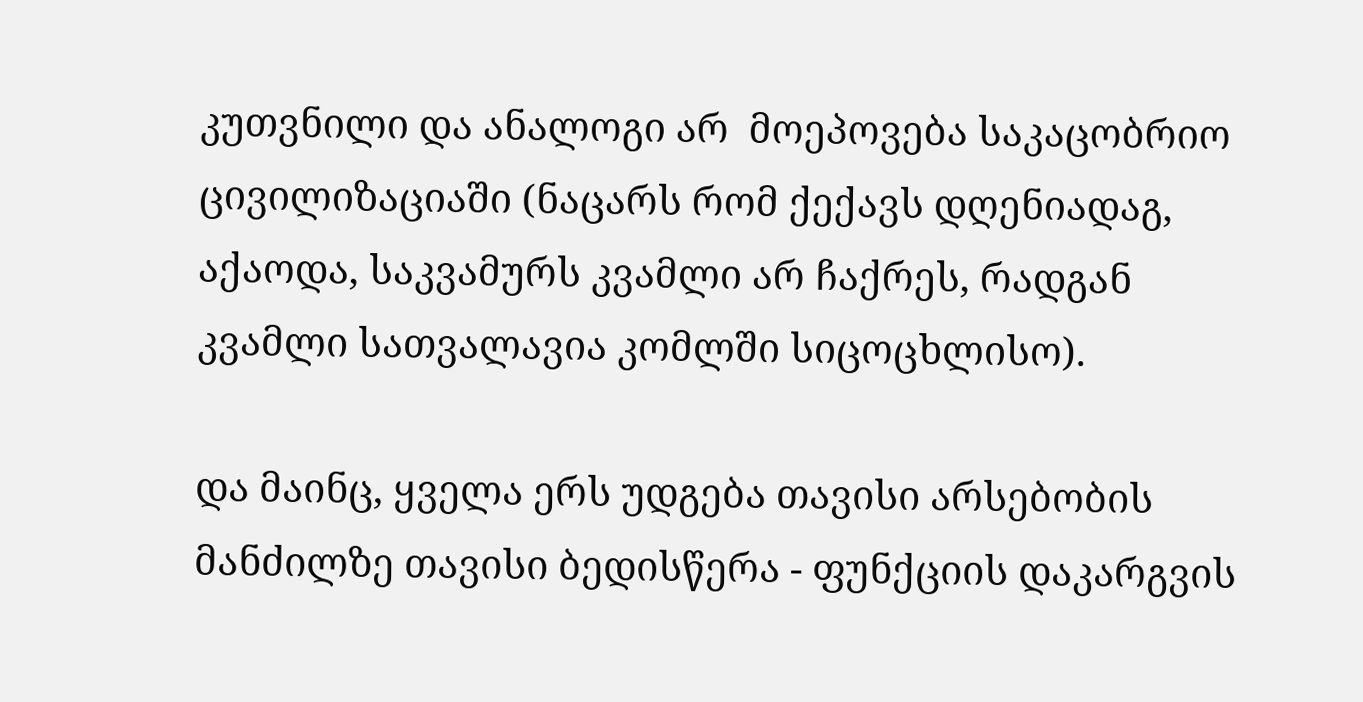კუთვნილი და ანალოგი არ  მოეპოვება საკაცობრიო ცივილიზაციაში (ნაცარს რომ ქექავს დღენიადაგ, აქაოდა, საკვამურს კვამლი არ ჩაქრეს, რადგან კვამლი სათვალავია კომლში სიცოცხლისო).

და მაინც, ყველა ერს უდგება თავისი არსებობის მანძილზე თავისი ბედისწერა - ფუნქციის დაკარგვის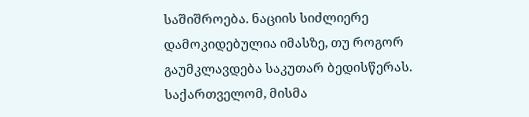საშიშროება. ნაციის სიძლიერე დამოკიდებულია იმასზე, თუ როგორ გაუმკლავდება საკუთარ ბედისწერას. საქართველომ, მისმა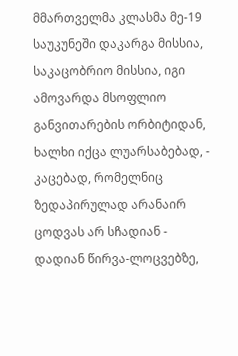მმართველმა კლასმა მე-19 საუკუნეში დაკარგა მისსია, საკაცობრიო მისსია, იგი ამოვარდა მსოფლიო განვითარების ორბიტიდან, ხალხი იქცა ლუარსაბებად, - კაცებად, რომელნიც ზედაპირულად არანაირ ცოდვას არ სჩადიან - დადიან წირვა-ლოცვებზე,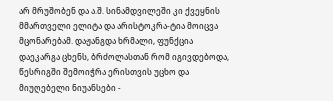არ მრუშობენ და ა.შ. სინამდვილეში კი ქვეყნის მმართველი ელიტა და არისტოკრა-ტია მოიცვა მცონარებამ. დაჟანგდა ხრმალი, ფუნქცია დაეკარგა ცხენს, ბრძოლასთან რომ იგივდებოდა, წესრიგში შემოიჭრა ერისთვის უცხო და მიუღებელი ნიუანსები -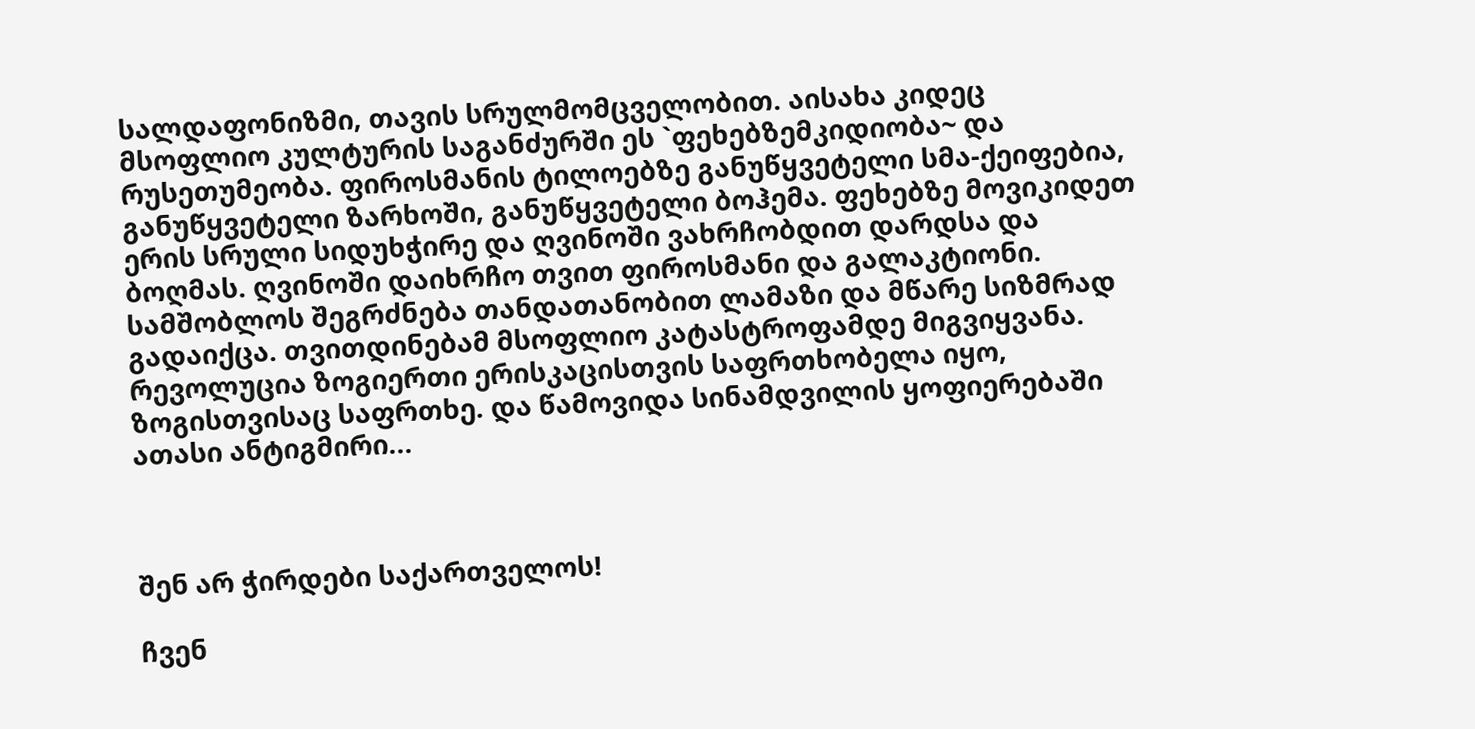სალდაფონიზმი, თავის სრულმომცველობით. აისახა კიდეც მსოფლიო კულტურის საგანძურში ეს `ფეხებზემკიდიობა~ და რუსეთუმეობა. ფიროსმანის ტილოებზე განუწყვეტელი სმა-ქეიფებია, განუწყვეტელი ზარხოში, განუწყვეტელი ბოჰემა. ფეხებზე მოვიკიდეთ ერის სრული სიდუხჭირე და ღვინოში ვახრჩობდით დარდსა და ბოღმას. ღვინოში დაიხრჩო თვით ფიროსმანი და გალაკტიონი. სამშობლოს შეგრძნება თანდათანობით ლამაზი და მწარე სიზმრად გადაიქცა. თვითდინებამ მსოფლიო კატასტროფამდე მიგვიყვანა. რევოლუცია ზოგიერთი ერისკაცისთვის საფრთხობელა იყო, ზოგისთვისაც საფრთხე. და წამოვიდა სინამდვილის ყოფიერებაში ათასი ანტიგმირი...



შენ არ ჭირდები საქართველოს!

ჩვენ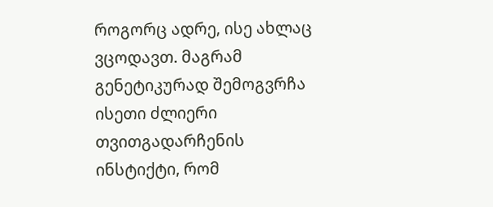როგორც ადრე, ისე ახლაც ვცოდავთ. მაგრამ გენეტიკურად შემოგვრჩა ისეთი ძლიერი თვითგადარჩენის ინსტიქტი, რომ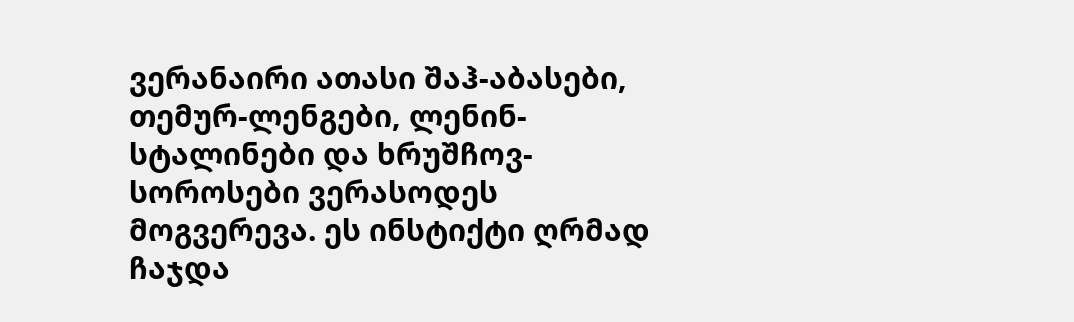ვერანაირი ათასი შაჰ-აბასები, თემურ-ლენგები, ლენინ-სტალინები და ხრუშჩოვ-სოროსები ვერასოდეს მოგვერევა. ეს ინსტიქტი ღრმად ჩაჯდა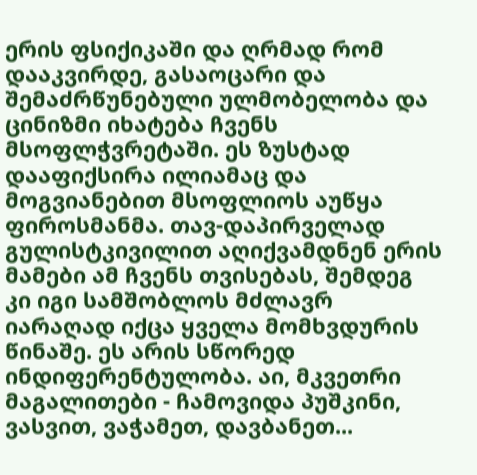ერის ფსიქიკაში და ღრმად რომ დააკვირდე, გასაოცარი და შემაძრწუნებული ულმობელობა და ცინიზმი იხატება ჩვენს მსოფლჭვრეტაში. ეს ზუსტად დააფიქსირა ილიამაც და მოგვიანებით მსოფლიოს აუწყა ფიროსმანმა. თავ-დაპირველად გულისტკივილით აღიქვამდნენ ერის მამები ამ ჩვენს თვისებას, შემდეგ კი იგი სამშობლოს მძლავრ იარაღად იქცა ყველა მომხვდურის წინაშე. ეს არის სწორედ ინდიფერენტულობა. აი, მკვეთრი მაგალითები - ჩამოვიდა პუშკინი, ვასვით, ვაჭამეთ, დავბანეთ...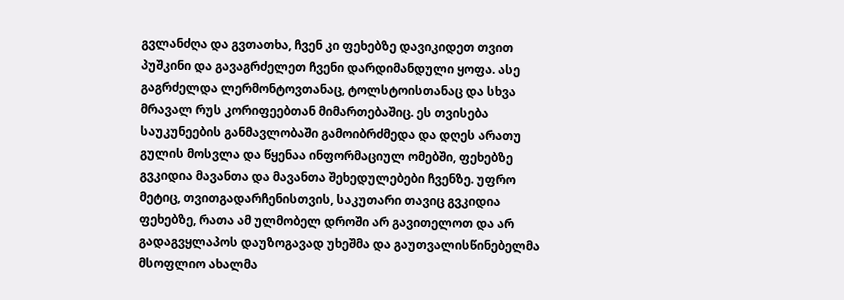გვლანძღა და გვთათხა, ჩვენ კი ფეხებზე დავიკიდეთ თვით პუშკინი და გავაგრძელეთ ჩვენი დარდიმანდული ყოფა. ასე გაგრძელდა ლერმონტოვთანაც, ტოლსტოისთანაც და სხვა მრავალ რუს კორიფეებთან მიმართებაშიც. ეს თვისება საუკუნეების განმავლობაში გამოიბრძმედა და დღეს არათუ გულის მოსვლა და წყენაა ინფორმაციულ ომებში, ფეხებზე გვკიდია მავანთა და მავანთა შეხედულებები ჩვენზე. უფრო მეტიც, თვითგადარჩენისთვის, საკუთარი თავიც გვკიდია ფეხებზე, რათა ამ ულმობელ დროში არ გავითელოთ და არ გადაგვყლაპოს დაუზოგავად უხეშმა და გაუთვალისწინებელმა მსოფლიო ახალმა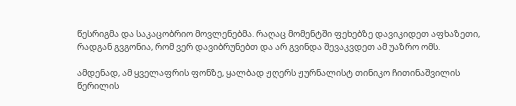წესრიგმა და საკაცობრიო მოვლენებმა. რაღაც მომენტში ფეხებზე დავიკიდეთ აფხაზეთი, რადგან გვგონია, რომ ვერ დავიბრუნებთ და არ გვინდა შევაკვდეთ ამ უაზრო ომს.

ამდენად, ამ ყველაფრის ფონზე, ყალბად ჟღერს ჟურნალისტ თინიკო ჩითინაშვილის წერილის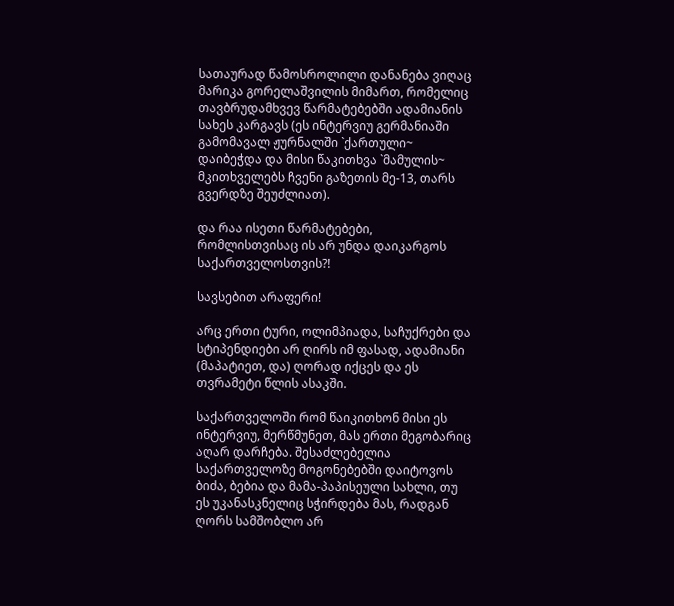სათაურად წამოსროლილი დანანება ვიღაც მარიკა გორელაშვილის მიმართ, რომელიც თავბრუდამხვევ წარმატებებში ადამიანის სახეს კარგავს (ეს ინტერვიუ გერმანიაში გამომავალ ჟურნალში `ქართული~ დაიბეჭდა და მისი წაკითხვა `მამულის~ მკითხველებს ჩვენი გაზეთის მე-13, თარს გვერდზე შეუძლიათ).

და რაა ისეთი წარმატებები, რომლისთვისაც ის არ უნდა დაიკარგოს საქართველოსთვის?!

სავსებით არაფერი!

არც ერთი ტური, ოლიმპიადა, საჩუქრები და სტიპენდიები არ ღირს იმ ფასად, ადამიანი (მაპატიეთ, და) ღორად იქცეს და ეს თვრამეტი წლის ასაკში.

საქართველოში რომ წაიკითხონ მისი ეს ინტერვიუ, მერწმუნეთ, მას ერთი მეგობარიც აღარ დარჩება. შესაძლებელია საქართველოზე მოგონებებში დაიტოვოს ბიძა, ბებია და მამა-პაპისეული სახლი, თუ ეს უკანასკნელიც სჭირდება მას, რადგან ღორს სამშობლო არ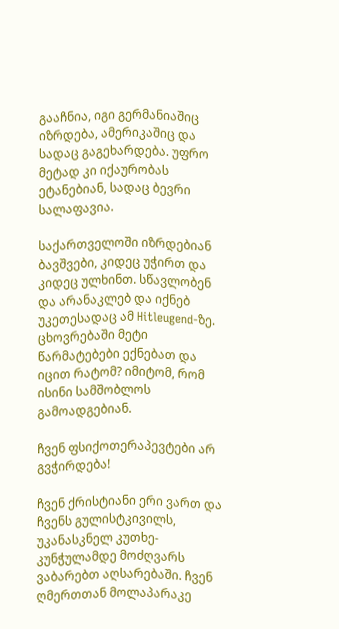გააჩნია, იგი გერმანიაშიც იზრდება, ამერიკაშიც და სადაც გაგეხარდება. უფრო მეტად კი იქაურობას ეტანებიან, სადაც ბევრი სალაფავია.

საქართველოში იზრდებიან ბავშვები, კიდეც უჭირთ და კიდეც ულხინთ. სწავლობენ და არანაკლებ და იქნებ უკეთესადაც ამ Hitleugend-ზე. ცხოვრებაში მეტი წარმატებები ექნებათ და იცით რატომ? იმიტომ, რომ ისინი სამშობლოს გამოადგებიან.

ჩვენ ფსიქოთერაპევტები არ გვჭირდება!

ჩვენ ქრისტიანი ერი ვართ და ჩვენს გულისტკივილს, უკანასკნელ კუთხე-კუნჭულამდე მოძღვარს ვაბარებთ აღსარებაში. ჩვენ ღმერთთან მოლაპარაკე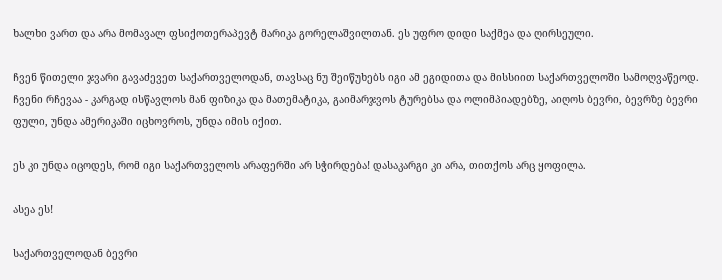ხალხი ვართ და არა მომავალ ფსიქოთერაპევტ მარიკა გორელაშვილთან. ეს უფრო დიდი საქმეა და ღირსეული.

ჩვენ წითელი ჯვარი გავაძევეთ საქართველოდან, თავსაც ნუ შეიწუხებს იგი ამ ეგიდითა და მისსიით საქართველოში სამოღვაწეოდ. ჩვენი რჩევაა - კარგად ისწავლოს მან ფიზიკა და მათემატიკა, გაიმარჯვოს ტურებსა და ოლიმპიადებზე, აიღოს ბევრი, ბევრზე ბევრი ფული, უნდა ამერიკაში იცხოვროს, უნდა იმის იქით.

ეს კი უნდა იცოდეს, რომ იგი საქართველოს არაფერში არ სჭირდება! დასაკარგი კი არა, თითქოს არც ყოფილა.

ასეა ეს!

საქართველოდან ბევრი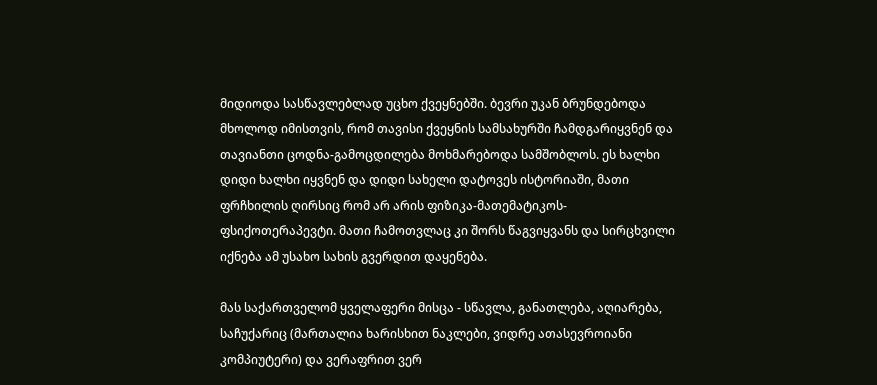მიდიოდა სასწავლებლად უცხო ქვეყნებში. ბევრი უკან ბრუნდებოდა მხოლოდ იმისთვის, რომ თავისი ქვეყნის სამსახურში ჩამდგარიყვნენ და თავიანთი ცოდნა-გამოცდილება მოხმარებოდა სამშობლოს. ეს ხალხი დიდი ხალხი იყვნენ და დიდი სახელი დატოვეს ისტორიაში, მათი ფრჩხილის ღირსიც რომ არ არის ფიზიკა-მათემატიკოს-ფსიქოთერაპევტი. მათი ჩამოთვლაც კი შორს წაგვიყვანს და სირცხვილი იქნება ამ უსახო სახის გვერდით დაყენება.

მას საქართველომ ყველაფერი მისცა - სწავლა, განათლება, აღიარება, საჩუქარიც (მართალია ხარისხით ნაკლები, ვიდრე ათასევროიანი კომპიუტერი) და ვერაფრით ვერ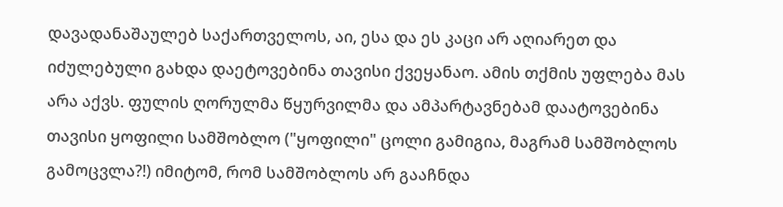დავადანაშაულებ საქართველოს, აი, ესა და ეს კაცი არ აღიარეთ და იძულებული გახდა დაეტოვებინა თავისი ქვეყანაო. ამის თქმის უფლება მას არა აქვს. ფულის ღორულმა წყურვილმა და ამპარტავნებამ დაატოვებინა თავისი ყოფილი სამშობლო ("ყოფილი" ცოლი გამიგია, მაგრამ სამშობლოს გამოცვლა?!) იმიტომ, რომ სამშობლოს არ გააჩნდა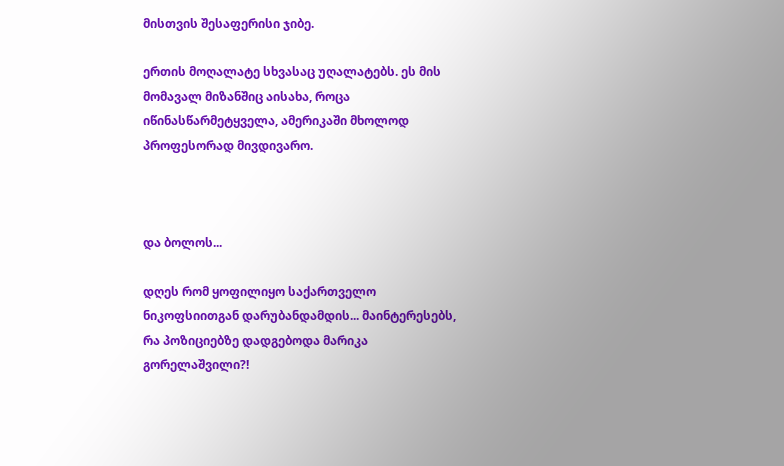მისთვის შესაფერისი ჯიბე.

ერთის მოღალატე სხვასაც უღალატებს. ეს მის მომავალ მიზანშიც აისახა, როცა იწინასწარმეტყველა, ამერიკაში მხოლოდ პროფესორად მივდივარო.



და ბოლოს...

დღეს რომ ყოფილიყო საქართველო ნიკოფსიითგან დარუბანდამდის... მაინტერესებს, რა პოზიციებზე დადგებოდა მარიკა გორელაშვილი?!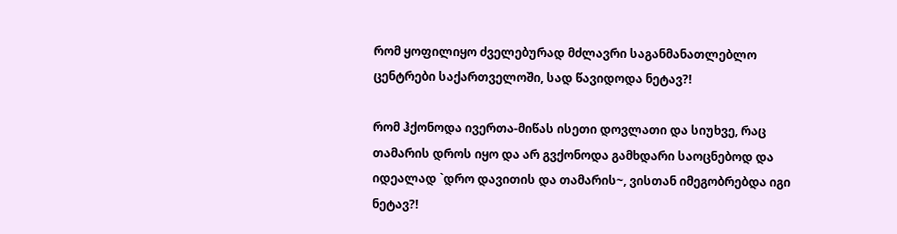რომ ყოფილიყო ძველებურად მძლავრი საგანმანათლებლო ცენტრები საქართველოში, სად წავიდოდა ნეტავ?!

რომ ჰქონოდა ივერთა-მიწას ისეთი დოვლათი და სიუხვე, რაც თამარის დროს იყო და არ გვქონოდა გამხდარი საოცნებოდ და იდეალად `დრო დავითის და თამარის~, ვისთან იმეგობრებდა იგი ნეტავ?!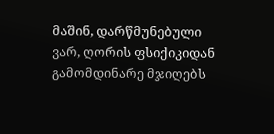მაშინ, დარწმუნებული ვარ, ღორის ფსიქიკიდან გამომდინარე მჯიღებს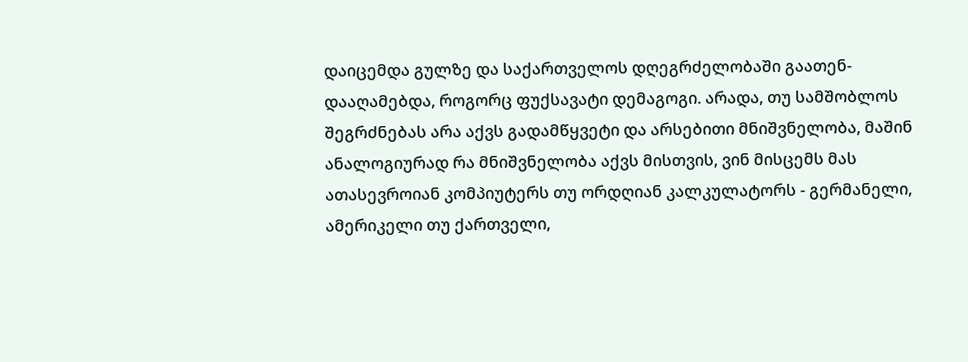დაიცემდა გულზე და საქართველოს დღეგრძელობაში გაათენ-დააღამებდა, როგორც ფუქსავატი დემაგოგი. არადა, თუ სამშობლოს შეგრძნებას არა აქვს გადამწყვეტი და არსებითი მნიშვნელობა, მაშინ ანალოგიურად რა მნიშვნელობა აქვს მისთვის, ვინ მისცემს მას ათასევროიან კომპიუტერს თუ ორდღიან კალკულატორს - გერმანელი, ამერიკელი თუ ქართველი,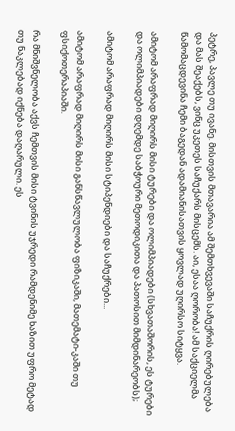პეტრე, პავლე თუ ივანე. მისთვის მთავარია ამ შემთხვევაში საჩუქრის ღირებულება და მას შეაქებს, ვინც უკეთეს საჩუქარს მისცემს. აი, ესაა ღორობა! ამ საქციელმა წამომაცდევინა ჩემი ბაგედან ადამიანისათვის ყოვლად უღირსო სიტყვა.

ამიტომ არაფრად მიღირს მისი ტურები და ოლიმპიადები (სხვათაშორის, ეს ტურები და ოლიმპიადები დღემდე საბჭოური მეთოდიკითა და პათოსით მიმდინარეობს);

ამიტომ არაფრად მიღირს მისი სტიპენდიები და საჩუქრები...

ამიტომ არაფრად მიღირს მისი განსწავლულობა ფიზიკაში, მათემატი-კაში თუ ფსიქოთერაპიაში.

რა მნიშვნელობა აქვს ჩემთვის მისი ტვინის უჯრედი რამდენიმე ხაზით უფრო მეტად თუ ნაკლებად იქნება დაღარული. ეს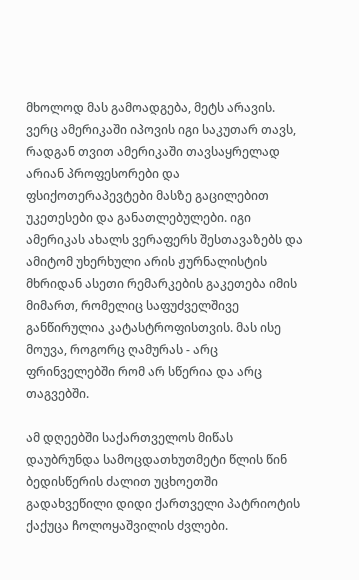მხოლოდ მას გამოადგება, მეტს არავის. ვერც ამერიკაში იპოვის იგი საკუთარ თავს, რადგან თვით ამერიკაში თავსაყრელად არიან პროფესორები და ფსიქოთერაპევტები მასზე გაცილებით უკეთესები და განათლებულები. იგი ამერიკას ახალს ვერაფერს შესთავაზებს და ამიტომ უხერხული არის ჟურნალისტის მხრიდან ასეთი რემარკების გაკეთება იმის მიმართ, რომელიც საფუძველშივე განწირულია კატასტროფისთვის. მას ისე მოუვა, როგორც ღამურას - არც ფრინველებში რომ არ სწერია და არც თაგვებში.

ამ დღეებში საქართველოს მიწას დაუბრუნდა სამოცდათხუთმეტი წლის წინ ბედისწერის ძალით უცხოეთში გადახვეწილი დიდი ქართველი პატრიოტის ქაქუცა ჩოლოყაშვილის ძვლები.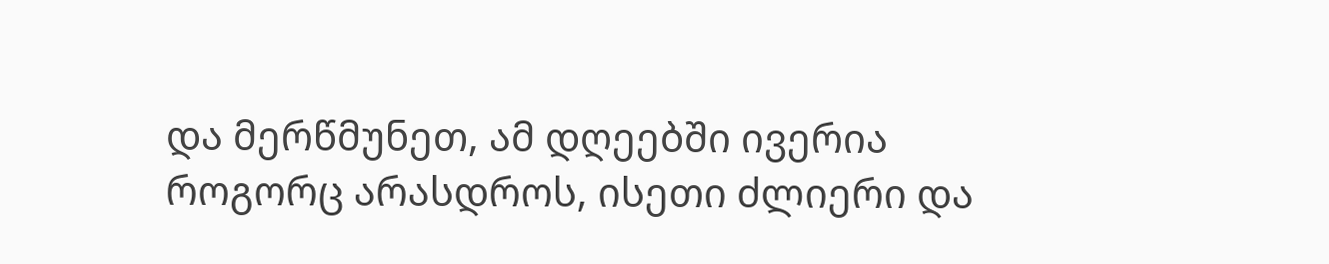და მერწმუნეთ, ამ დღეებში ივერია როგორც არასდროს, ისეთი ძლიერი და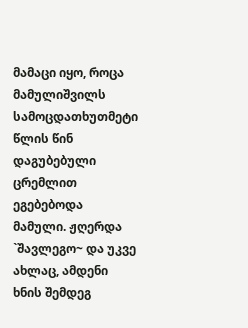მამაცი იყო, როცა მამულიშვილს სამოცდათხუთმეტი წლის წინ დაგუბებული ცრემლით ეგებებოდა მამული. ჟღერდა `შავლეგო~ და უკვე ახლაც, ამდენი ხნის შემდეგ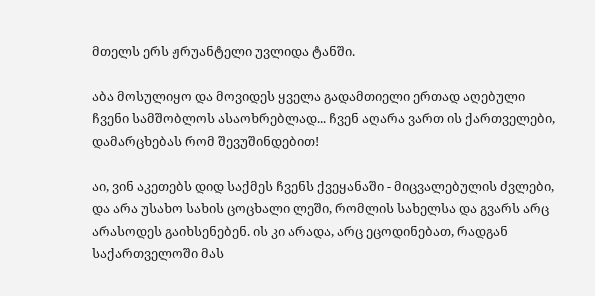მთელს ერს ჟრუანტელი უვლიდა ტანში.

აბა მოსულიყო და მოვიდეს ყველა გადამთიელი ერთად აღებული ჩვენი სამშობლოს ასაოხრებლად... ჩვენ აღარა ვართ ის ქართველები, დამარცხებას რომ შევუშინდებით!

აი, ვინ აკეთებს დიდ საქმეს ჩვენს ქვეყანაში - მიცვალებულის ძვლები, და არა უსახო სახის ცოცხალი ლეში, რომლის სახელსა და გვარს არც არასოდეს გაიხსენებენ. ის კი არადა, არც ეცოდინებათ, რადგან საქართველოში მას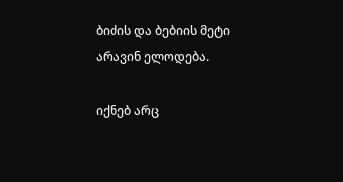ბიძის და ბებიის მეტი არავინ ელოდება.

იქნებ არც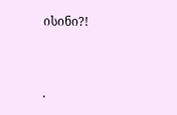ისინი?!


.